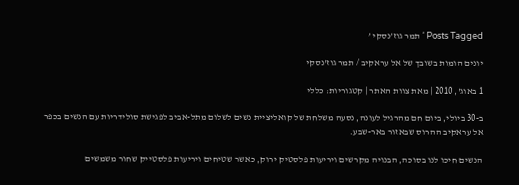Posts Tagged ‘ תמר גוז’נסקי ’

יונים הומות בשובך של אל עראקיב / תמר גוז'נסקי

1 באוג', 2010 | מאת צוות האתר | קטגוריות: כללי

ב-30 ביולי, ביום חם מהרגיל לעונה, נסעה משלחת של קואליציית נשים לשלום מתל-אביב לפגישת סולידריות עם הנשים בכפר אל עראקיב ההרוס שבאזור באר-שבע.

הנשים חיכו לנו בסוכה, הבנויה מקרשים ויריעות פלסטיק ירוק, כאשר שטיחים ויריעות פלסטייק שחור משמשים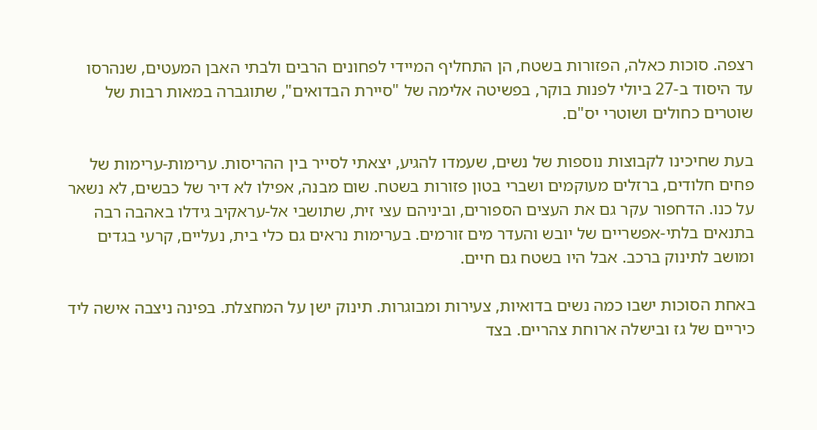רצפה. סוכות כאלה, הפזורות בשטח, הן התחליף המיידי לפחונים הרבים ולבתי האבן המעטים, שנהרסו עד היסוד ב-27 ביולי לפנות בוקר, בפשיטה אלימה של "סיירת הבדואים", שתוגברה במאות רבות של שוטרים כחולים ושוטרי יס"ם.

בעת שחיכינו לקבוצות נוספות של נשים, שעמדו להגיע, יצאתי לסייר בין ההריסות. ערימות-ערימות של פחים חלודים, ברזלים מעוקמים ושברי בטון פזורות בשטח. שום מבנה, אפילו לא דיר של כבשים, לא נשאר על כנו. הדחפור עקר גם את העצים הספורים, וביניהם עצי זית, שתושבי אל-עראקיב גידלו באהבה רבה בתנאים בלתי-אפשריים של יובש והעדר מים זורמים. בערימות נראים גם כלי בית, נעליים, קרעי בגדים ומושב לתינוק ברכב. אבל היו בשטח גם חיים.

באחת הסוכות ישבו כמה נשים בדואיות, צעירות ומבוגרות. תינוק ישן על המחצלת. בפינה ניצבה אישה ליד כיריים של גז ובישלה ארוחת צהריים. בצד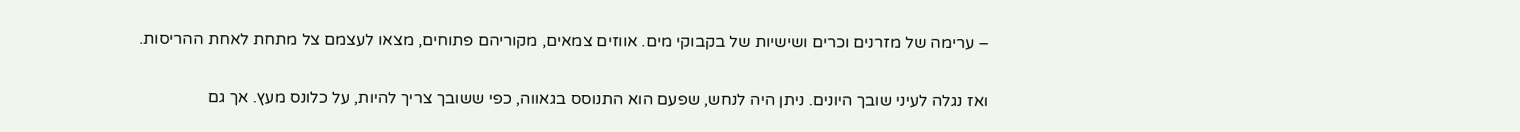– ערימה של מזרנים וכרים ושישיות של בקבוקי מים. אווזים צמאים, מקוריהם פתוחים, מצאו לעצמם צל מתחת לאחת ההריסות.

ואז נגלה לעיני שובך היונים. ניתן היה לנחש, שפעם הוא התנוסס בגאווה, כפי ששובך צריך להיות, על כלונס מעץ. אך גם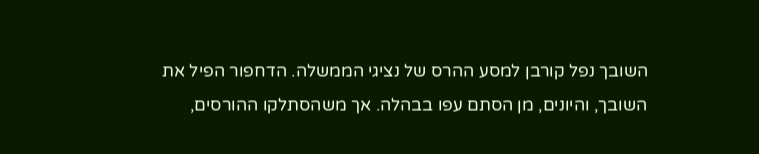השובך נפל קורבן למסע ההרס של נציגי הממשלה. הדחפור הפיל את השובך, והיונים, מן הסתם עפו בבהלה. אך משהסתלקו ההורסים,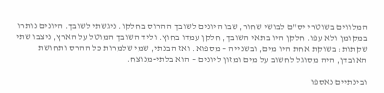המלווים בשוטרי יס"ם לבושי שחור, שבו היונים לשובך ההרוס בחלקו. ניגשתי לשובך. היונים נותרו במקומן ולא עפו. חלקן היו בתאי השובך, חלקן עמדו בחוץ. וליד השובך המוטל על הארץ, ניצבו שתי שקתות: בשוקת אחת היו מים, ובשנייה – מספוא. ואז הבנתי, שמי שלמרות כל ההרס ותחושת האובדן, היה מסוגל לחשוב על מים ומזון ליונים – הוא בלתי-מנוצח.

ובינתיים נאספו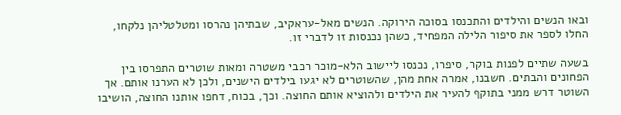ובאו הנשים והילדים והתכנסו בסוכה הירוקה. הנשים מאל-עראקיב, שבתיהן נהרסו ומטלטליהן נלקחו, החלו לספר את סיפור הלילה המפחיד, כשהן נכנסות זו לדברי זו.

בשעה שתיים לפנות בוקר, סיפרו, נכנסו ליישוב הלא-מוכר רכבי משטרה ומאות שוטרים התפרסו בין הפחונים והבתים. חשבנו, אמרה אחת מהן, שהשוטרים לא יגעו בילדים הישנים, ולכן לא הערנו אותם. אך השוטר דרש ממני בתוקף להעיר את הילדים ולהוציא אותם החוצה. וכך, בכוח, דחפו אותנו החוצה, הושיבו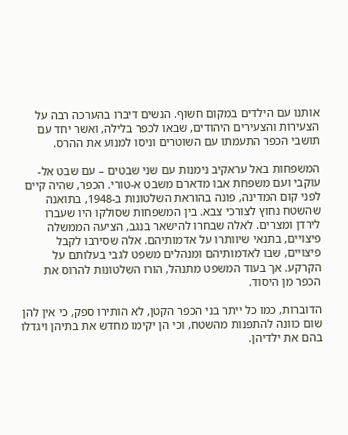אותנו עם הילדים במקום חשוף. הנשים דיברו בהערכה רבה על הצעירות והצעירים היהודים, שבאו לכפר בלילה, ואשר יחד עם תושבי הכפר התעמתו עם השוטרים וניסו למנוע את ההרס.

המשפחות באל עראקיב נימנות עם שני שבטים – עם שבט אל-עוקבי ועם משפחת אבו מדארם משבט א-טורי. הכפר, שהיה קיים לפני קום המדינה, פונה בהוראת השלטונות ב-1948, בתואנה שהשטח נחוץ לצורכי צבא. בין המשפחות שסולקו היו שעברו לירדן ומצרים. לאלה שבחרו להישאר בנגב, הציעה הממשלה פיצויים, בתנאי שיוותרו על אדמותיהם. אלה שסירבו לקבל פיצויים, שבו לאדמותיהם ומנהלים משפט לגבי בעלותם על הקרקע. אך בעוד המשפט מתנהל, הורו השלטונות להרוס את הכפר מן היסוד.

הדוברות, כמו כל ייתר בני הכפר הקטן, לא הותירו ספק, כי אין להן שום כוונה להתפנות מהשטח, וכי הן יקימו מחדש את בתיהן ויגדלו בהם את ילדיהן.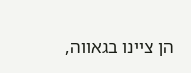הן ציינו בגאווה,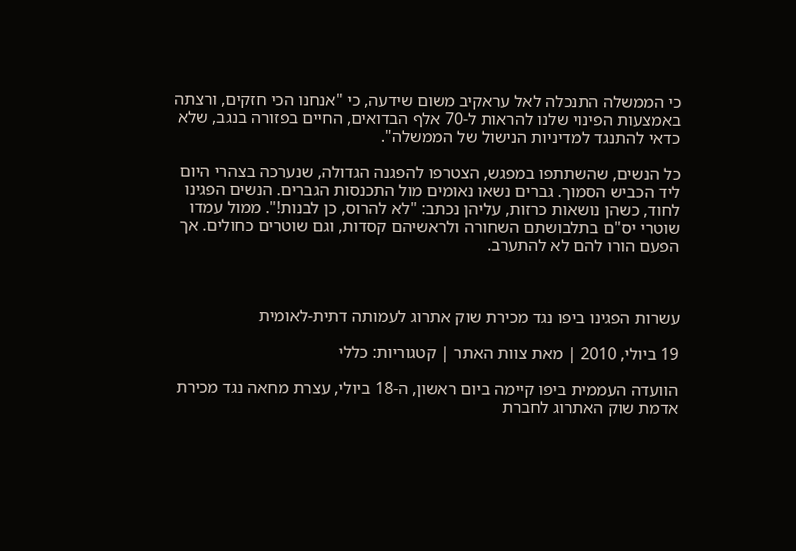כי הממשלה התנכלה לאל עראקיב משום שידעה, כי "אנחנו הכי חזקים, ורצתה באמצעות הפינוי שלנו להראות ל-70 אלף הבדואים, החיים בפזורה בנגב, שלא כדאי להתנגד למדיניות הנישול של הממשלה".

כל הנשים, שהשתתפו במפגש, הצטרפו להפגנה הגדולה, שנערכה בצהרי היום ליד הכביש הסמוך. גברים נשאו נאומים מול התכנסות הגברים. הנשים הפגינו לחוד, כשהן נושאות כרזות, עליהן נכתב: "לא להרוס, כן לבנות!". ממול עמדו שוטרי יס"ם בתלבושתם השחורה ולראשיהם קסדות, וגם שוטרים כחולים. אך הפעם הורו להם לא להתערב.



עשרות הפגינו ביפו נגד מכירת שוק אתרוג לעמותה דתית-לאומית

19 ביולי, 2010 | מאת צוות האתר | קטגוריות: כללי

הוועדה העממית ביפו קיימה ביום ראשון, ה-18 ביולי, עצרת מחאה נגד מכירת אדמת שוק האתרוג לחברת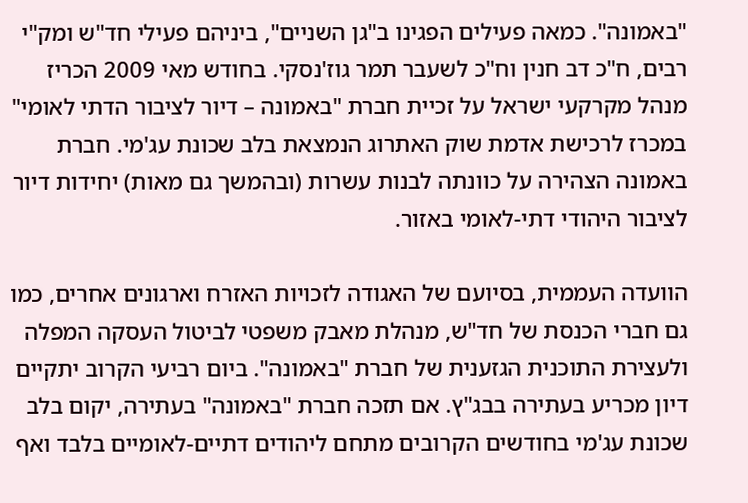"באמונה". כמאה פעילים הפגינו ב"גן השניים", ביניהם פעילי חד"ש ומק"י רבים, ח"כ דב חנין וח"כ לשעבר תמר גוז'נסקי. בחודש מאי 2009 הכריז מנהל מקרקעי ישראל על זכיית חברת "באמונה – דיור לציבור הדתי לאומי" במכרז לרכישת אדמת שוק האתרוג הנמצאת בלב שכונת עג'מי. חברת באמונה הצהירה על כוונתה לבנות עשרות (ובהמשך גם מאות) יחידות דיור לציבור היהודי דתי-לאומי באזור.

הוועדה העממית, בסיועם של האגודה לזכויות האזרח וארגונים אחרים, כמו גם חברי הכנסת של חד"ש, מנהלת מאבק משפטי לביטול העסקה המפלה ולעצירת התוכנית הגזענית של חברת "באמונה". ביום רביעי הקרוב יתקיים דיון מכריע בעתירה בבג"ץ. אם תזכה חברת "באמונה" בעתירה, יקום בלב שכונת עג'מי בחודשים הקרובים מתחם ליהודים דתיים-לאומיים בלבד ואף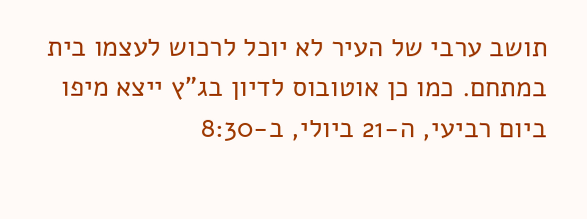תושב ערבי של העיר לא יוכל לרכוש לעצמו בית במתחם. כמו כן אוטובוס לדיון בג"ץ ייצא מיפו ביום רביעי, ה-21 ביולי, ב-8:30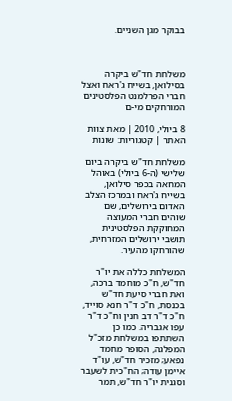בבוקר מגן השניים.



משלחת חד"ש ביקרה בסילואן, בשייח ג'ראח ואצל חברי הפרלמנט הפלסטינים המורחקים מי-ם

8 ביולי, 2010 | מאת צוות האתר | קטגוריות: שונות

משלחת חד"ש ביקרה ביום שלישי (ה-6 ביולי) באוהל המחאה בכפר סילואן, בשייח ג'ראח ובמרכז הצלב האדום בירושלים, שם שוהים חברי המעוצה המחוקקת הפלסטינית תושבי ירושלים המזרחית, שהורחקו מהעיר.

המשלחת כללה את יו"ר חד"ש, ח"כ מוחמד ברכה, ואת חברי סיעת חד"ש בכנסת, ח"כ ד"ר חנא סוייד, ח"כ ד"ר דב חנין וח"כ ד"ר עפו אגבריה. כמו כן השתתפו במשלחת מזכ"ל המפלגה, הסופר מחמד נפאע; מזכיר חד"ש, עו"ד איימן עודה; הח"כית לשעבר וסגנית יו"ר חד"ש, תמר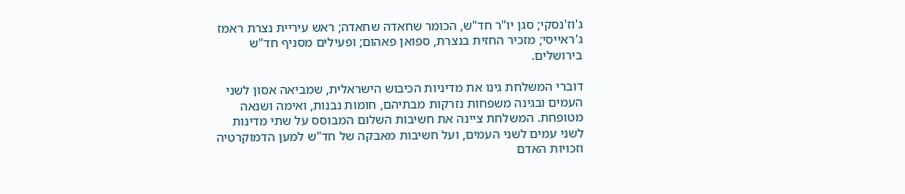ג'וז'נסקי; סגן יו"ר חד"ש, הכומר שחאדה שחאדה; ראש עיריית נצרת ראמז ג'ראייסי; מזכיר החזית בנצרת, ספואן פאהום; ופעילים מסניף חד"ש בירושלים.

דוברי המשלחת גינו את מדיניות הכיבוש הישראלית, שמביאה אסון לשני העמים ובגינה משפחות נזרקות מבתיהם, חומות נבנות, ואימה ושנאה מטופחת. המשלחת ציינה את חשיבות השלום המבוסס על שתי מדינות לשני עמים לשני העמים, ועל חשיבות מאבקה של חד"ש למען הדמוקרטיה וזכויות האדם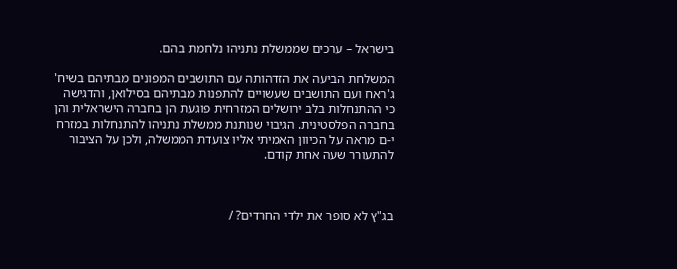בישראל – ערכים שממשלת נתניהו נלחמת בהם.

המשלחת הביעה את הזדהותה עם התושבים המפונים מבתיהם בשיח' ג'ראח ועם התושבים שעשויים להתפנות מבתיהם בסילואן, והדגישה כי ההתנחלות בלב ירושלים המזרחית פוגעת הן בחברה הישראלית והן בחברה הפלסטינית. הגיבוי שנותנת ממשלת נתניהו להתנחלות במזרח י-ם מראה על הכיוון האמיתי אליו צועדת הממשלה, ולכן על הציבור להתעורר שעה אחת קודם.



בג"ץ לא סופר את ילדי החרדים? /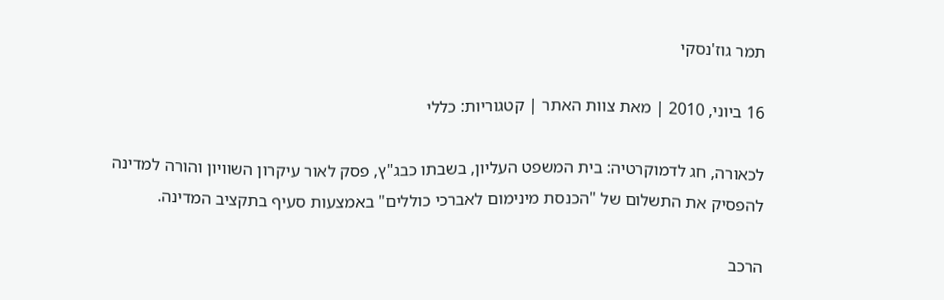תמר גוז'נסקי

16 ביוני, 2010 | מאת צוות האתר | קטגוריות: כללי

לכאורה, חג לדמוקרטיה: בית המשפט העליון, בשבתו כבג"ץ, פסק לאור עיקרון השוויון והורה למדינה להפסיק את התשלום של "הכנסת מינימום לאברכי כוללים" באמצעות סעיף בתקציב המדינה.

הרכב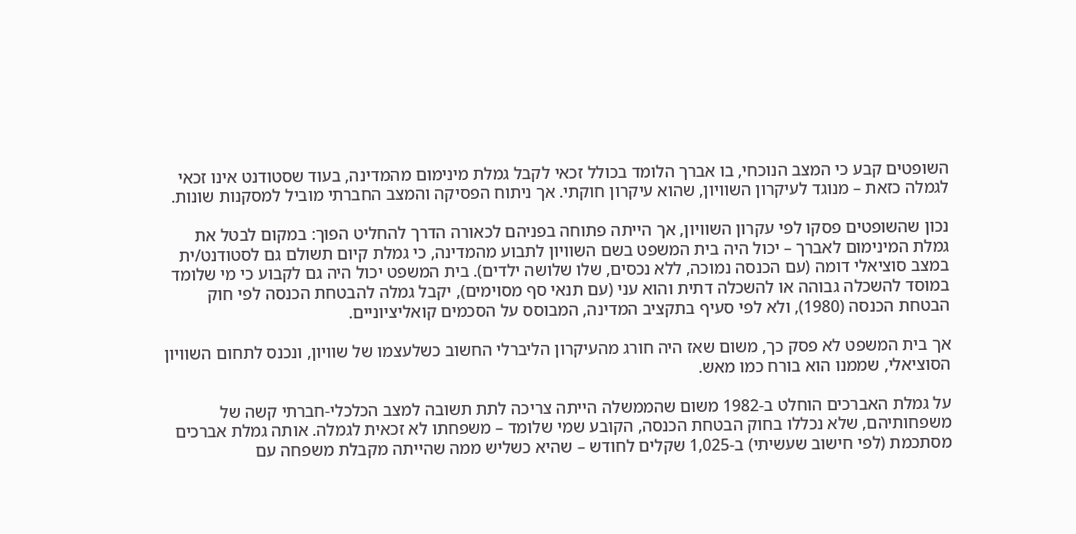השופטים קבע כי המצב הנוכחי, בו אברך הלומד בכולל זכאי לקבל גמלת מינימום מהמדינה, בעוד שסטודנט אינו זכאי לגמלה כזאת – מנוגד לעיקרון השוויון, שהוא עיקרון חוקתי. אך ניתוח הפסיקה והמצב החברתי מוביל למסקנות שונות.

נכון שהשופטים פסקו לפי עקרון השוויון, אך הייתה פתוחה בפניהם לכאורה הדרך להחליט הפוך: במקום לבטל את גמלת המינימום לאברך – יכול היה בית המשפט בשם השוויון לתבוע מהמדינה, כי גמלת קיום תשולם גם לסטודנט/ית במצב סוציאלי דומה (עם הכנסה נמוכה, ללא נכסים, שלו שלושה ילדים). בית המשפט יכול היה גם לקבוע כי מי שלומד במוסד להשכלה גבוהה או להשכלה דתית והוא עני (עם תנאי סף מסוימים), יקבל גמלה להבטחת הכנסה לפי חוק הבטחת הכנסה (1980), ולא לפי סעיף בתקציב המדינה, המבוסס על הסכמים קואליציוניים.

אך בית המשפט לא פסק כך, משום שאז היה חורג מהעיקרון הליברלי החשוב כשלעצמו של שוויון, ונכנס לתחום השוויון הסוציאלי, שממנו הוא בורח כמו מאש.

על גמלת האברכים הוחלט ב-1982 משום שהממשלה הייתה צריכה לתת תשובה למצב הכלכלי-חברתי קשה של משפחותיהם, שלא נכללו בחוק הבטחת הכנסה, הקובע שמי שלומד – משפחתו לא זכאית לגמלה. אותה גמלת אברכים מסתכמת (לפי חישוב שעשיתי) ב-1,025 שקלים לחודש – שהיא כשליש ממה שהייתה מקבלת משפחה עם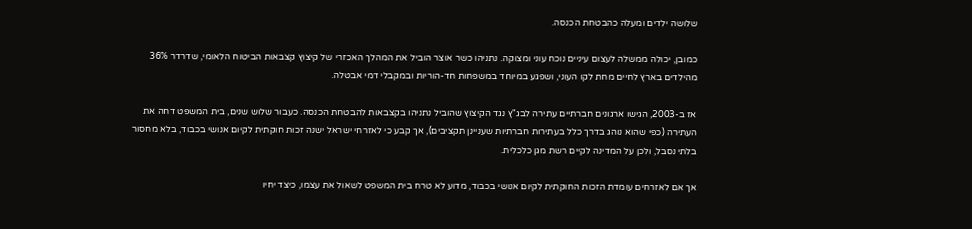שלושה ילדים ומעלה כהבטחת הכנסה.

כמובן, יכולה ממשלה לעצום עיניים נוכח עוני ומצוקה. נתניהו כשר אוצר הוביל את המהלך האכזרי של קיצוץ קצבאות הביטוח הלאומי, שדרדר 36% מהילדים בארץ לחיים מחת לקו העוני, ושפגע במיוחד במשפחות חד-הוריות ובמקבלי דמי אבטלה.

אז ב-2003, הגישו ארגונים חברתיים עתירה לבג"ץ נגד הקיצוץ שהוביל נתניהו בקצבאות להבטחת הכנסה. כעבור שלוש שנים, בית המשפט דחה את העתירה (כפי שהוא נוהג בדרך כלל בעתירות חברתיות שעניינן תקציבים), אך קבע כי לאזרחי ישראל ישנה זכות חוקתית לקיום אנושי בכבוד, בלא מחסור בלתי נסבל, ולכן על המדינה לקיים רשת מגן כלכלית.

אך אם לאזרחים עומדת הזכות החוקתית לקיום אנושי בכבוד, מדוע לא טרח בית המשפט לשאול את עצמו, כיצד יחיו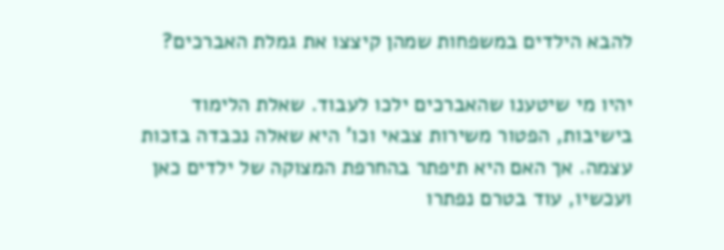להבא הילדים במשפחות שמהן קיצצו את גמלת האברכים?

יהיו מי שיטענו שהאברכים ילכו לעבוד. שאלת הלימוד בישיבות, הפטור משירות צבאי וכו' היא שאלה נכבדה בזכות עצמה. אך האם היא תיפתר בהחרפת המצוקה של ילדים כאן ועכשיו, עוד בטרם נפתרו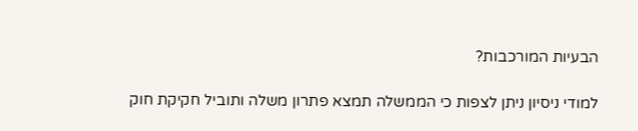הבעיות המורכבות?

למודי ניסיון ניתן לצפות כי הממשלה תמצא פתרון משלה ותוביל חקיקת חוק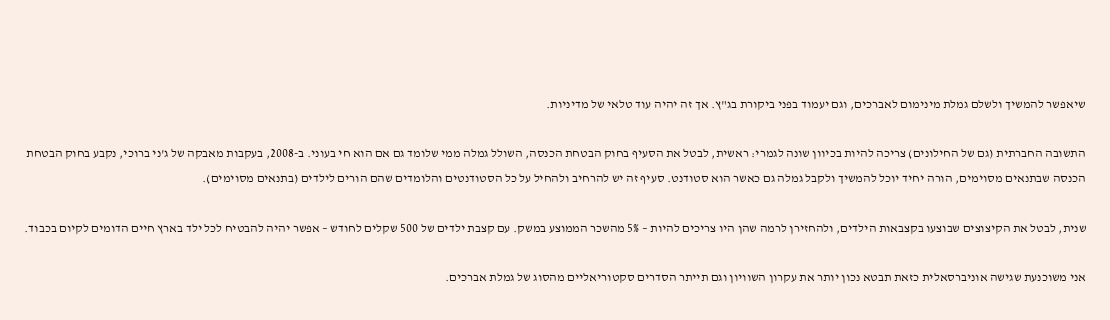שיאפשר להמשיך ולשלם גמלת מינימום לאברכים, וגם יעמוד בפני ביקורת בג"ץ. אך זה יהיה עוד טלאי של מדיניות.

התשובה החברתית (גם של החילונים) צריכה להיות בכיוון שונה לגמרי: ראשית, לבטל את הסעיף בחוק הבטחת הכנסה, השולל גמלה ממי שלומד גם אם הוא חי בעוני. ב-2008, בעקבות מאבקה של ג'ני ברוכי, נקבע בחוק הבטחת הכנסה שבתנאים מסוימים, הורה יחיד יוכל להמשיך ולקבל גמלה גם כאשר הוא סטודנט. סעיף זה יש להרחיב ולהחיל על כל הסטודנטים והלומדים שהם הורים לילדים (בתנאים מסוימים).

שנית, לבטל את הקיצוצים שבוצעו בקצבאות הילדים, ולהחזירן לרמה שהן היו צריכים להיות – 5% מהשכר הממוצע במשק. עם קצבת ילדים של 500 שקלים לחודש – אפשר יהיה להבטיח לכל ילד בארץ חיים הדומים לקיום בכבוד.

אני משוכנעת שגישה אוניברסאלית כזאת תבטא נכון יותר את עקרון השוויון וגם תייתר הסדרים סקטוריאליים מהסוג של גמלת אברכים.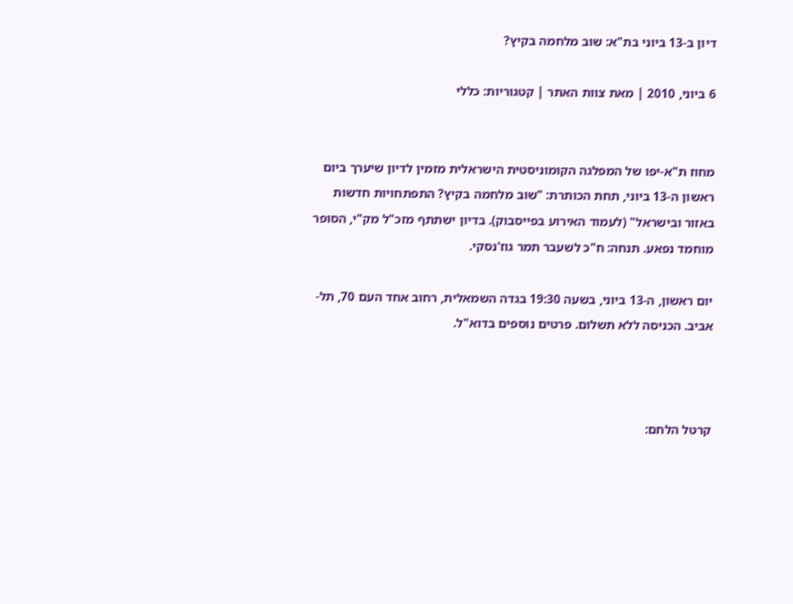דיון ב-13 ביוני בת"א: שוב מלחמה בקיץ?

6 ביוני, 2010 | מאת צוות האתר | קטגוריות: כללי


מחוז ת"א-יפו של המפלגה הקומוניסטית הישראלית מזמין לדיון שיערך ביום ראשון ה-13 ביוני, תחת הכותרת: "שוב מלחמה בקיץ? התפתחויות חדשות באזור ובישראל" (לעמוד האירוע בפייסבוק). בדיון ישתתף מזכ"ל מק"י, הסופר מוחמד נפאע. תנחה: ח"כ לשעבר תמר גוז'נסקי.

יום ראשון, ה-13 ביוני, בשעה 19:30 בגדה השמאלית, רחוב אחד העם 70, תל-אביב. הכניסה ללא תשלום. פרטים נוספים בדוא"ל.



קרטל הלחם: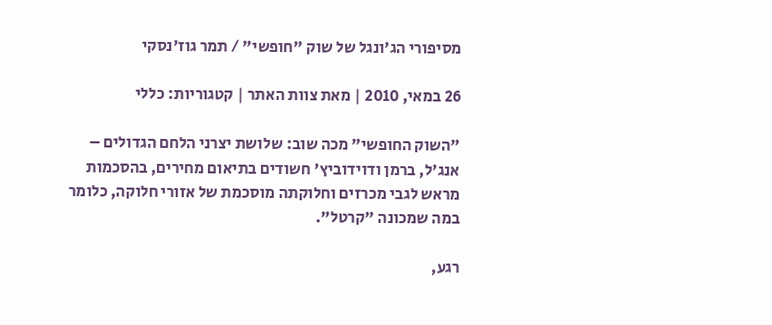מסיפורי הג'ונגל של שוק "חופשי" / תמר גוז'נסקי

26 במאי, 2010 | מאת צוות האתר | קטגוריות: כללי

"השוק החופשי" מכה שוב: שלושת יצרני הלחם הגדולים – אנג'ל, ברמן ודוידוביץ' חשודים בתיאום מחירים, בהסכמות מראש לגבי מכרזים וחלוקתה מוסכמת של אזורי חלוקה, כלומר במה שמכונה "קרטל".

רגע,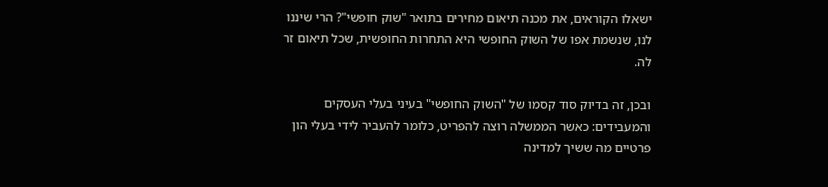ישאלו הקוראים, את מכנה תיאום מחירים בתואר "שוק חופשי"? הרי שיננו לנו, שנשמת אפו של השוק החופשי היא התחרות החופשית, שכל תיאום זר לה.

ובכן, זה בדיוק סוד קסמו של "השוק החופשי" בעיני בעלי העסקים והמעבידים: כאשר הממשלה רוצה להפריט, כלומר להעביר לידי בעלי הון פרטיים מה ששיך למדינה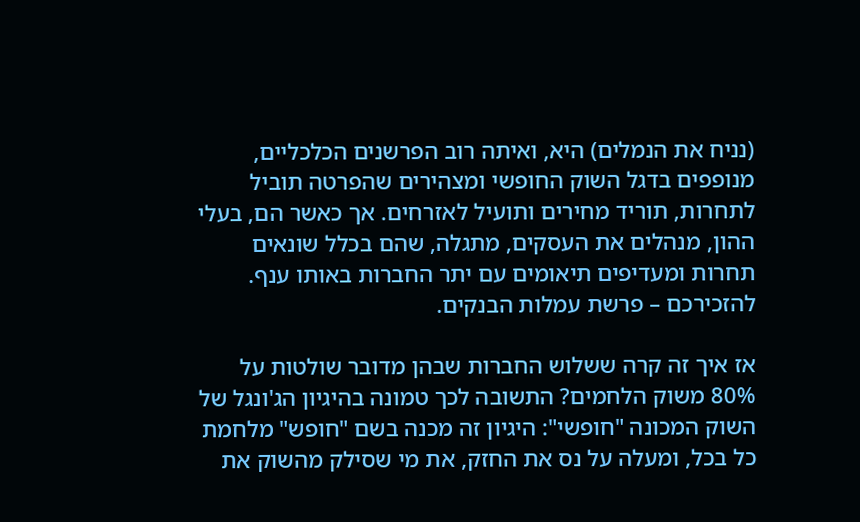(נניח את הנמלים) היא, ואיתה רוב הפרשנים הכלכליים, מנופפים בדגל השוק החופשי ומצהירים שהפרטה תוביל לתחרות, תוריד מחירים ותועיל לאזרחים. אך כאשר הם, בעלי ההון, מנהלים את העסקים, מתגלה, שהם בכלל שונאים תחרות ומעדיפים תיאומים עם יתר החברות באותו ענף. להזכירכם – פרשת עמלות הבנקים.

אז איך זה קרה ששלוש החברות שבהן מדובר שולטות על 80% משוק הלחמים? התשובה לכך טמונה בהיגיון הג'ונגל של השוק המכונה "חופשי": היגיון זה מכנה בשם "חופש" מלחמת כל בכל, ומעלה על נס את החזק, את מי שסילק מהשוק את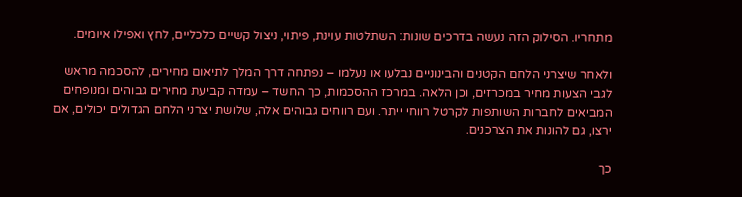מתחריו. הסילוק הזה נעשה בדרכים שונות: השתלטות עוינת, פיתוי, ניצול קשיים כלכליים, לחץ ואפילו איומים.

ולאחר שיצרני הלחם הקטנים והבינוניים נבלעו או נעלמו – נפתחה דרך המלך לתיאום מחירים, להסכמה מראש לגבי הצעות מחיר במכרזים, וכן הלאה. במרכז ההסכמות, כך החשד – עמדה קביעת מחירים גבוהים ומנופחים המביאים לחברות השותפות לקרטל רווחי ייתר. ועם רווחים גבוהים אלה, שלושת יצרני הלחם הגדולים יכולים, אם ירצו, גם להונות את הצרכנים.

כך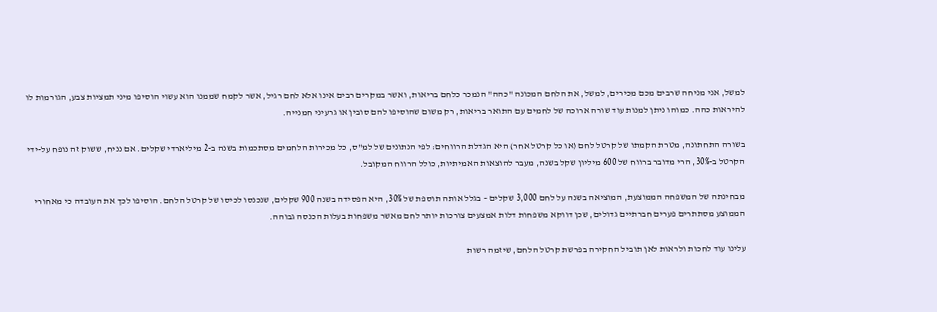למשל, אני מניחה שרבים מכם מכירים, למשל, את הלחם המכונה "כהה" הנמכר כלחם בריאות, ואשר במקרים רבים אינו אלא לחם רגיל, אשר לקמח שממנו הוא עשוי הוסיפו מיני תמציות צבע, הגורמות לו להיראות כהה. כמוהו ניתן למנות עוד שורה ארוכה של לחמים עם התואר בריאות, רק משום שהוסיפו להם סובין או גרעיני חמנייה.

בשורה התחתונה, מטרת הקמתו של קרטל לחם (או כל קרטל אחר) היא הגדלת הרווחים: לפי הנתונים של למ"ס, כל מכירות הלחמים מסתכמות בשנה ב-2 מיליארדי שקלים. אם נניח, ששוק זה נופח על-ידי הקרטל ב-30%, הרי מדובר ברווח של 600 מיליון שקל בשנה, מעבר להוצאות האמיתיות, כולל הרווח המקובל.

מבחינתה של המשפחה הממוצעת, המוציאה בשנה על לחם 3,000 שקלים – בגלל אותה תוספת של 30%, היא הפסידה בשנה 900 שקלים, שנכנסו לכיסו של קרטל הלחם. הוסיפו לכך את העובדה כי מאחורי הממוצע מסתתרים פערים חברתיים גדולים, שכן דווקא משפחות דלות אמצעים צורכות יותר לחם מאשר משפחות בעלות הכנסה גבוהה.

עלינו עוד לחכות ולראות לאן תוביל החקירה בפרשת קרטל הלחם, שיזמה רשות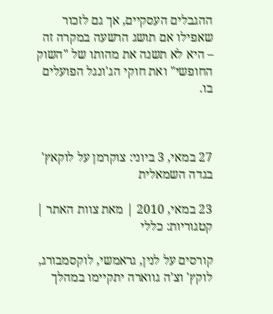ההגבלים העסקיים, אך גם לזכור שאפילו אם תושג הרשעה במקרה זה – היא לא תשנה את מהותו של "השוק החופשי" ואת חוקי הג'ונגל הפועלים בו.



27 במאי, 3 ביוני: צוקרמן על לוקאץ' בגדה השמאלית

23 במאי, 2010 | מאת צוות האתר | קטגוריות: כללי

קורסים על לנין, גראמשי, לוקסמבורג, לוקץ' וצ'ה גווארה יתקיימו במהלך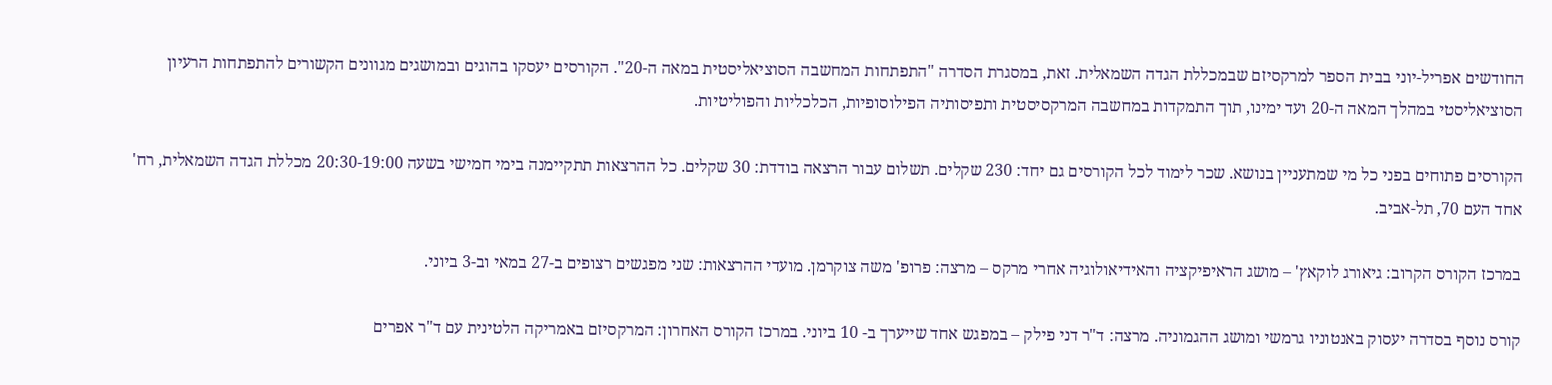החודשים אפריל-יוני בבית הספר למרקסיזם שבמכללת הגדה השמאלית. זאת, במסגרת הסדרה "התפתחות המחשבה הסוציאליסטית במאה ה-20". הקורסים יעסקו בהוגים ובמושגים מגוונים הקשורים להתפתחות הרעיון הסוציאליסטי במהלך המאה ה-20 ועד ימינו, תוך התמקדות במחשבה המרקסיסטית ותפיסותיה הפילוסופיות, הכלכליות והפוליטיות.

הקורסים פתוחים בפני כל מי שמתעניין בנושא. שכר לימוד לכל הקורסים גם יחד: 230 שקלים. תשלום עבור הרצאה בודדת: 30 שקלים. כל ההרצאות תתקיימנה בימי חמישי בשעה 20:30-19:00 מכללת הגדה השמאלית, רח' אחד העם 70, תל-אביב.

במרכז הקורס הקרוב: גיאורג לוקאץ' – מושג הראיפיקציה והאידיאולוגיה אחרי מרקס – מרצה: פרופ' משה צוקרמן. מועדי ההרצאות: שני מפגשים רצופים ב-27 במאי וב-3 ביוני.

קורס נוסף בסדרה יעסוק באנטוניו גרמשי ומושג ההגמוניה. מרצה: ד"ר דני פילק – במפגש אחד שייערך ב- 10 ביוני. במרכז הקורס האחרון: המרקסיזם באמריקה הלטינית עם ד"ר אפרים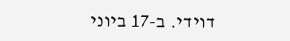דוידי. ב-17 ביוני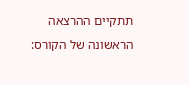תתקיים ההרצאה הראשונה של הקורס: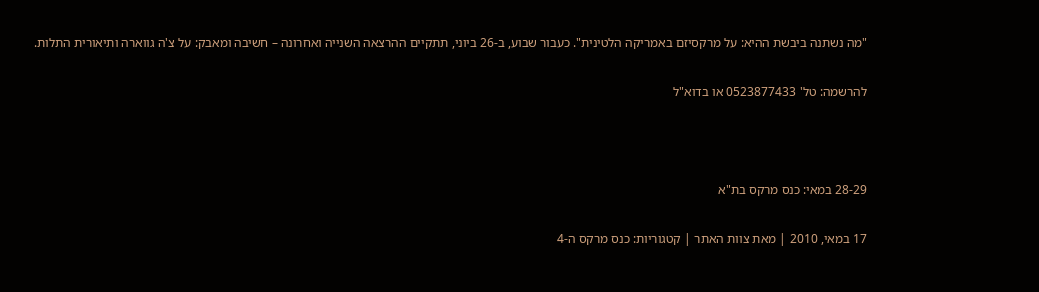"מה נשתנה ביבשת ההיא: על מרקסיזם באמריקה הלטינית". כעבור שבוע, ב-26 ביוני, תתקיים ההרצאה השנייה ואחרונה – חשיבה ומאבק: על צ'ה גווארה ותיאורית התלות.

להרשמה: טל' 0523877433 או בדוא"ל



28-29 במאי: כנס מרקס בת"א

17 במאי, 2010 | מאת צוות האתר | קטגוריות: כנס מרקס ה-4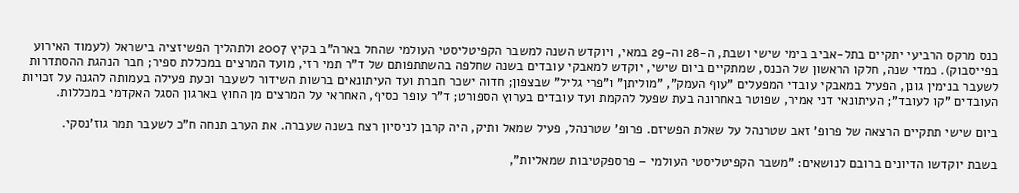כנס מרקס הרביעי יתקיים בתל-אביב בימי שישי ושבת, ה-28 וה-29 במאי, ויוקדש השנה למשבר הקפיטליסטי העולמי שהחל בארה"ב בקיץ 2007 ולתהליך הפשיזציה בישראל (לעמוד האירוע בפייסבוק). כמדי שנה, חלקו הראשון של הכנס, שמתקיים ביום שישי, יוקדש למאבקי עובדים בשנה שחלפה בהשתתפותם של ד"ר תמי רזי, מועד המרצים במכללת ספיר; חבר הנהגת ההסתדרות לשעבר בנימין גונן, הפעיל במאבקי עובדי המפעלים "עוף העמק", "מוליתן" ו"פרי גליל" שבצפון; חדוה ישכר חברת ועד העיתונאים ברשות השידור לשעבר וכעת פעילה בעמותה להגנה על זכויות העובדים "קו לעובד"; העיתונאי דני אמיר, שפוטר באחרונה בעת שפעל להקמת ועד עובדים בערוץ הספורט; ד"ר עופר כסיף, האחראי על המרצים מן החוץ בארגון הסגל האקדמי במכללות.

ביום שישי תתקיים הרצאה של פרופ' זאב שטרנהל על שאלת הפשיזם. פרופ' שטרנהל, פעיל שמאל ותיק, היה קרבן לניסיון רצח בשנה שעברה. את הערב תנחה ח"כ לשעבר תמר גוז'נסקי.

בשבת יוקדשו הדיונים ברובם לנושאים: "משבר הקפיטליסטי העולמי – פרספקטיבות שמאליות",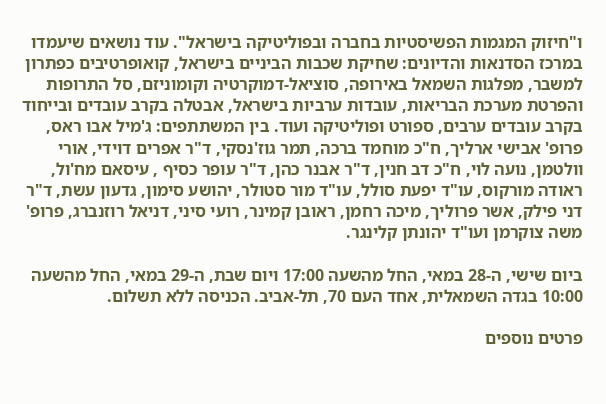ו"חיזוק המגמות הפשיסטיות בחברה ובפוליטיקה בישראל". עוד נושאים שיעמדו במרכז הסדנאות והדיונים: שחיקת שכבות הביניים בישראל, קואופרטיבים כפתרון למשבר, מפלגות השמאל באירופה, סוציאל-דמוקרטיה וקומוניזם, סל התרופות והפרטת מערכת הבריאות, עובדות ערביות בישראל, אבטלה בקרב עובדים ובייחוד בקרב עובדים ערבים, ספורט ופוליטיקה ועוד. בין המשתתפים: ג'מיל אבו ראס, פרופ' אבישי ארליך, ח"כ מוחמד ברכה, תמר גוז'נסקי, ד"ר אפרים דוידי, אורי וולטמן, נועה לוי, ח"כ דב חנין, ד"ר אבנר כהן, ד"ר עופר כסיף , עיסאם מח'ול, ראודה מורקוס, עו"ד יפעת סולל, עו"ד מור סטולר, יהושע סימון, גדעון עשת, ד"ר דני פילק, אשר פרוליך, מיכה רחמן, ראובן קמינר, רועי סיני, דניאל רוזנברג, פרופ' משה צוקרמן ועו"ד יהונתן קלינגר.

ביום שישי, ה-28 במאי, החל מהשעה 17:00 ויום שבת, ה-29 במאי, החל מהשעה 10:00 בגדה השמאלית, אחד העם 70, תל-אביב. הכניסה ללא תשלום.

פרטים נוספים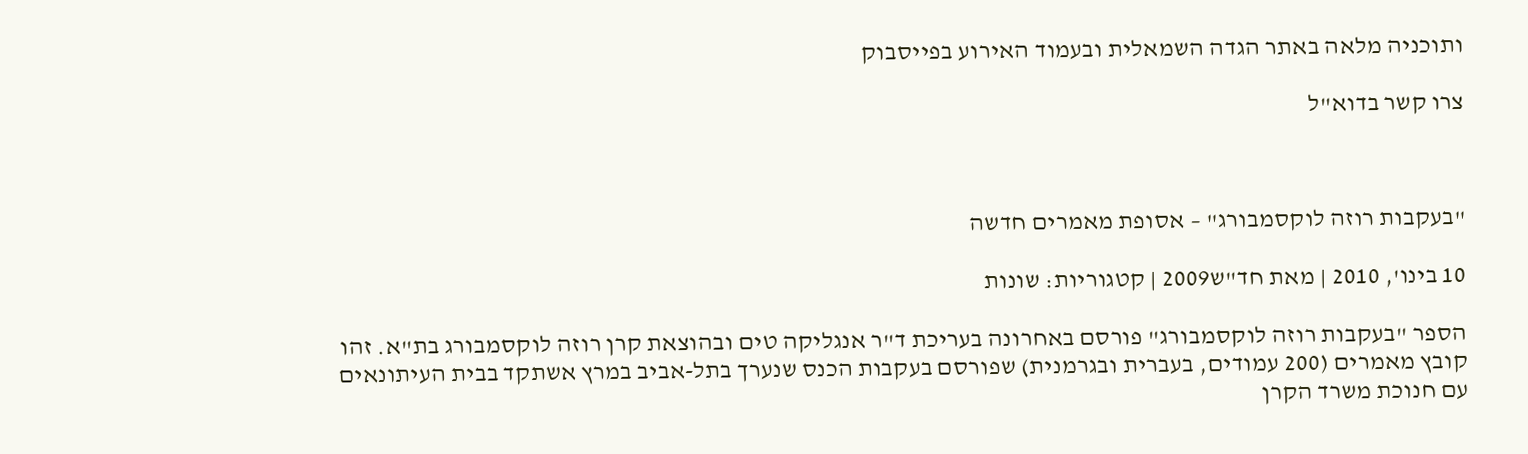ותוכניה מלאה באתר הגדה השמאלית ובעמוד האירוע בפייסבוק

צרו קשר בדוא"ל



"בעקבות רוזה לוקסמבורג" – אסופת מאמרים חדשה

10 בינו', 2010 | מאת חד"ש2009 | קטגוריות: שונות

הספר "בעקבות רוזה לוקסמבורג" פורסם באחרונה בעריכת ד"ר אנגליקה טים ובהוצאת קרן רוזה לוקסמבורג בת"א. זהו קובץ מאמרים (200 עמודים, בעברית ובגרמנית) שפורסם בעקבות הכנס שנערך בתל-אביב במרץ אשתקד בבית העיתונאים עם חנוכת משרד הקרן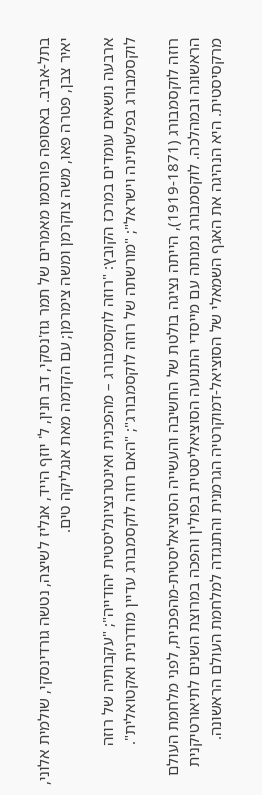בתל-אביב. באסופה פורסמו מאמרים של תמר גוז'נסקי, דב חנין, ל' יוזף הייד, אנליז לשיצה, נטשה גורדינסקי, שולמית אלוני, יאיר צבן, פטרה פאו, משה צוקרמן ומשה צימרמן; עם הקדמה מאת אנגליקה טים.

ארבעה נושאים עומדים במרכז הקובץ: "רוזה לוקסמבורג – מהפכנית ואינטרנציונליסטית יהודייה"; "עקבותיה של רוזה לוקסמבורג בפלשתינה וישראל"; "מורשתה של רוזה לוקסמבורג"; "האם רוזה לוקסמבורג עדיין מודרנית ואקטואלית".

רוזה לוקסמבורג (1919-1871), הייתה נציגה בולטת של החשיבה והעשייה הסוציאליסטית-מהפכנית, לפני מלחמת העולם הראשונה ובמהלכה. לוקסמבורג נמנתה עם מייסדי התנועה הסוציאליסטית בפולין והפכה במרוצת השנים לתיאורטיקנית מרקסיסטית. היא הנהיגה את האגף השמאלי של הסוציאל-דמוקרטיה הגרמנית והתנגדה למלחמת העולם הראשונה.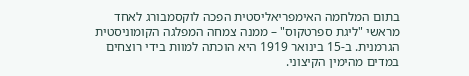בתום המלחמה האימפריאליסטית הפכה לוקסמבורג לאחד מראשי "ליגת ספרטקוס" – ממנה צמחה המפלגה הקומוניסטית הגרמנית. ב-15 בינואר 1919 היא הוכתה למוות בידי רוצחים במדים מהימין הקיצוני.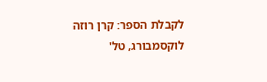לקבלת הספר: קרן רוזה לוקסמבורג, טל'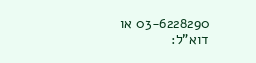03-6228290 או דוא"ל: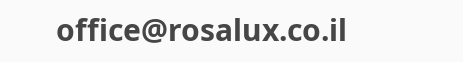office@rosalux.co.il